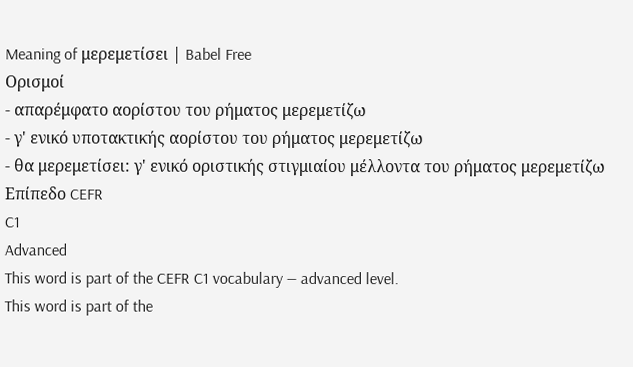Meaning of μερεμετίσει | Babel Free
Ορισμοί
- απαρέμφατο αορίστου του ρήματος μερεμετίζω
- γ' ενικό υποτακτικής αορίστου του ρήματος μερεμετίζω
- θα μερεμετίσει: γ' ενικό οριστικής στιγμιαίου μέλλοντα του ρήματος μερεμετίζω
Επίπεδο CEFR
C1
Advanced
This word is part of the CEFR C1 vocabulary — advanced level.
This word is part of the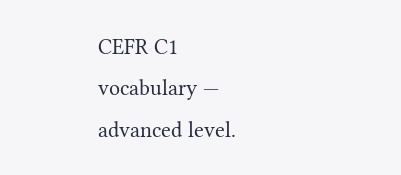CEFR C1 vocabulary — advanced level.